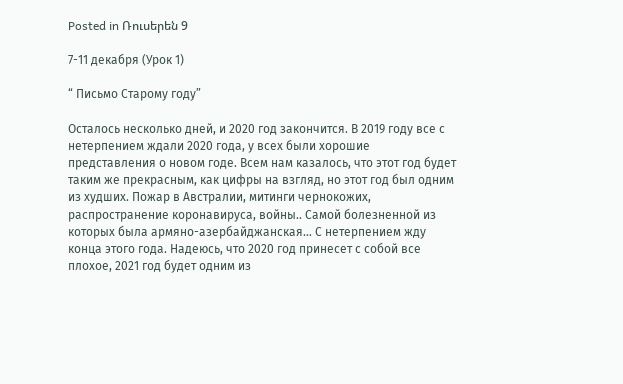Posted in Ռուսերեն 9

7-11 декабря (Урок 1)

“ Письмо Старому году”

Осталось несколько дней, и 2020 год закончится. В 2019 году все с нетерпением ждали 2020 года, у всех были хорошие представления о новом годе. Всем нам казалось, что этот год будет таким же прекрасным, как цифры на взгляд, но этот год был одним из худших. Пожар в Австралии, митинги чернокожих,  распространение коронавируса, войны.. Самой болезненной из которых была армяно-азербайджанская… С нетерпением жду конца этого года. Надеюсь, что 2020 год принесет с собой все плохое, 2021 год будет одним из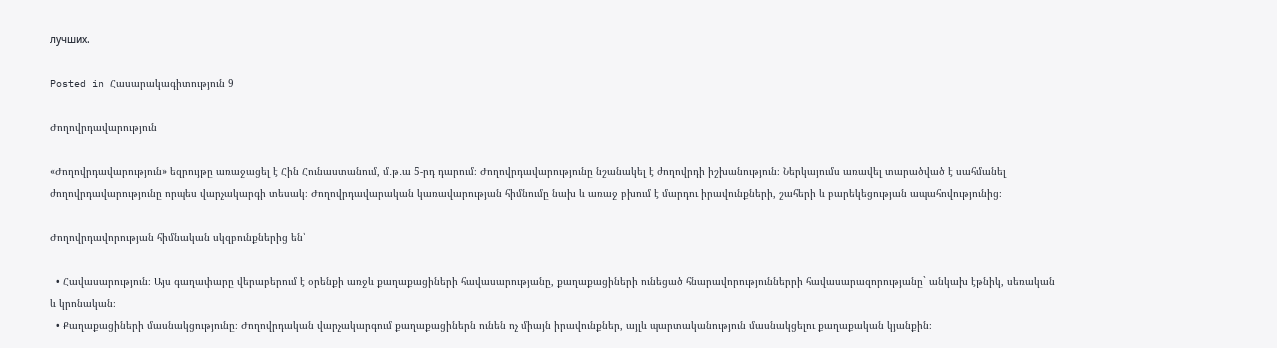лучших.

Posted in Հասարակագիտություն 9

Ժողովրդավարություն

«Ժողովրդավարություն» եզրույթը առաջացել է Հին Հունաստանում, մ․թ․ա 5-րդ դարում։ Ժողովրդավարությունը նշանակել է ժողովրդի իշխանություն։ Ներկայումս առավել տարածված է սահմանել ժողովրդավարությունը որպես վարչակարգի տեսակ։ Ժողովրդավարական կառավարության հիմնումը նախ և առաջ բխում է մարդու իրավունքների, շահերի և բարեկեցության ապահովությունից։

Ժողովրդավորության հիմնական սկզբունքներից են՝

  • Հավասարություն։ Այս գաղափարը վերաբերում է օրենքի առջև քաղաքացիների հավասարությանը, քաղաքացիների ունեցած հնարավորություններրի հավասարազորությանը` անկախ էթնիկ, սեռական և կրոնական։
  • Քաղաքացիների մասնակցությունը։ Ժողովրդական վարչակարգում քաղաքացիներն ունեն ոչ միայն իրավունքներ, այլև պարտականություն մասնակցելու քաղաքական կյանքին։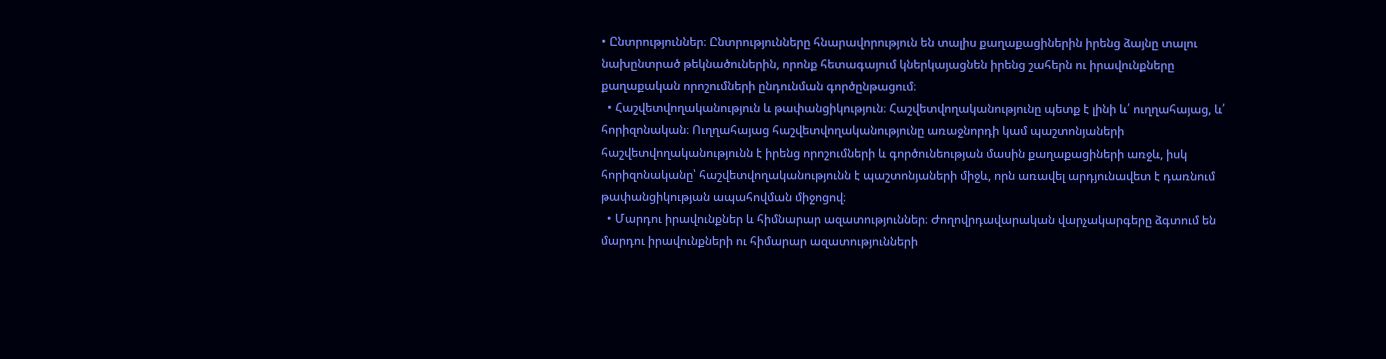• Ընտրություններ։ Ընտրությունները հնարավորություն են տալիս քաղաքացիներին իրենց ձայնը տալու նախընտրած թեկնածուներին, որոնք հետագայում կներկայացնեն իրենց շահերն ու իրավունքները քաղաքական որոշումների ընդունման գործընթացում։
  • Հաշվետվողականություն և թափանցիկություն։ Հաշվետվողականությունը պետք է լինի և՛ ուղղահայաց, և՛ հորիզոնական։ Ուղղահայաց հաշվետվողականությունը առաջնորդի կամ պաշտոնյաների հաշվետվողականությունն է իրենց որոշումների և գործունեության մասին քաղաքացիների առջև, իսկ հորիզոնականը՝ հաշվետվողականությունն է պաշտոնյաների միջև, որն առավել արդյունավետ է դառնում  թափանցիկության ապահովման միջոցով։
  • Մարդու իրավունքներ և հիմնարար ազատություններ։ Ժողովրդավարական վարչակարգերը ձգտում են մարդու իրավունքների ու հիմարար ազատությունների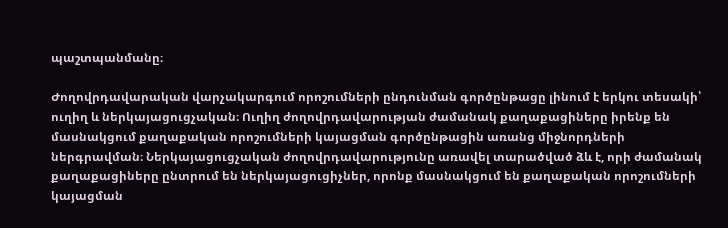պաշտպանմանը։

Ժողովրդավարական վարչակարգում որոշումների ընդունման գործընթացը լինում է երկու տեսակի՝ ուղիղ և ներկայացուցչական։ Ուղիղ ժողովրդավարության ժամանակ քաղաքացիները իրենք են մասնակցում քաղաքական որոշումների կայացման գործընթացին առանց միջնորդների ներգրավման։ Ներկայացուցչական ժողովրդավարությունը առավել տարածված ձև է, որի ժամանակ քաղաքացիները ընտրում են ներկայացուցիչներ, որոնք մասնակցում են քաղաքական որոշումների կայացման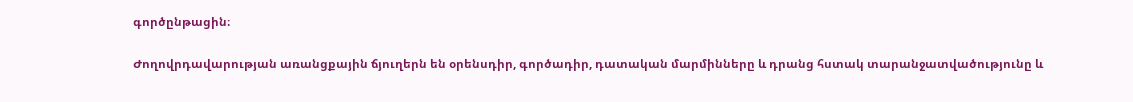գործընթացին։

Ժողովրդավարության առանցքային ճյուղերն են օրենսդիր, գործադիր, դատական մարմինները և դրանց հստակ տարանջատվածությունը և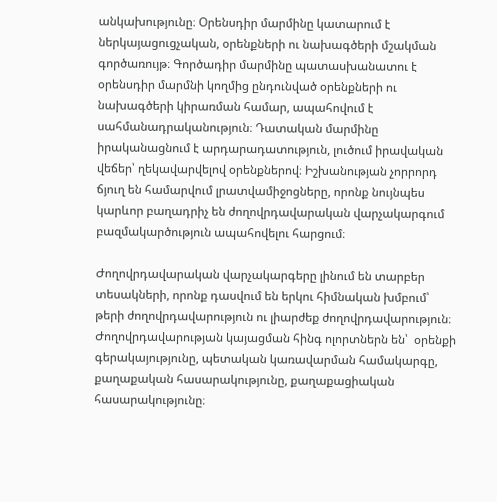անկախությունը։ Օրենսդիր մարմինը կատարում է ներկայացուցչական, օրենքների ու նախագծերի մշակման գործառույթ։ Գործադիր մարմինը պատասխանատու է օրենսդիր մարմնի կողմից ընդունված օրենքների ու նախագծերի կիրառման համար, ապահովում է սահմանադրականություն։ Դատական մարմինը իրականացնում է արդարադատություն, լուծում իրավական վեճեր՝ ղեկավարվելով օրենքներով։ Իշխանության չորրորդ ճյուղ են համարվում լրատվամիջոցները, որոնք նույնպես կարևոր բաղադրիչ են ժողովրդավարական վարչակարգում բազմակարծություն ապահովելու հարցում։

Ժողովրդավարական վարչակարգերը լինում են տարբեր տեսակների, որոնք դասվում են երկու հիմնական խմբում՝ թերի ժողովրդավարություն ու լիարժեք ժողովրդավարություն։ Ժողովրդավարության կայացման հինգ ոլորտներն են՝  օրենքի գերակայությունը, պետական կառավարման համակարգը, քաղաքական հասարակությունը, քաղաքացիական հասարակությունը։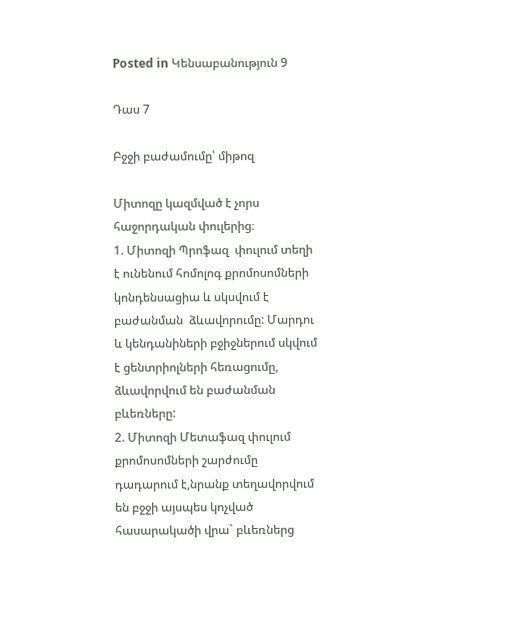Posted in Կենսաբանություն 9

Դաս 7

Բջջի բաժամումը՝ միթոզ

Միտոզը կազմված է չորս հաջորդական փուլերից։
1. Միտոզի Պրոֆազ  փուլում տեղի է ունենում հոմոլոգ քրոմոսոմների կոնդենսացիա և սկսվում է բաժանման  ձևավորումը: Մարդու և կենդանիների բջիջներում սկվում է ցենտրիոլների հեռացումը, ձևավորվում են բաժանման բևեռները:
2. Միտոզի Մետաֆազ փուլում քրոմոսոմների շարժումը դադարում է,նրանք տեղավորվում են բջջի այսպես կոչված հասարակածի վրա` բևեռներց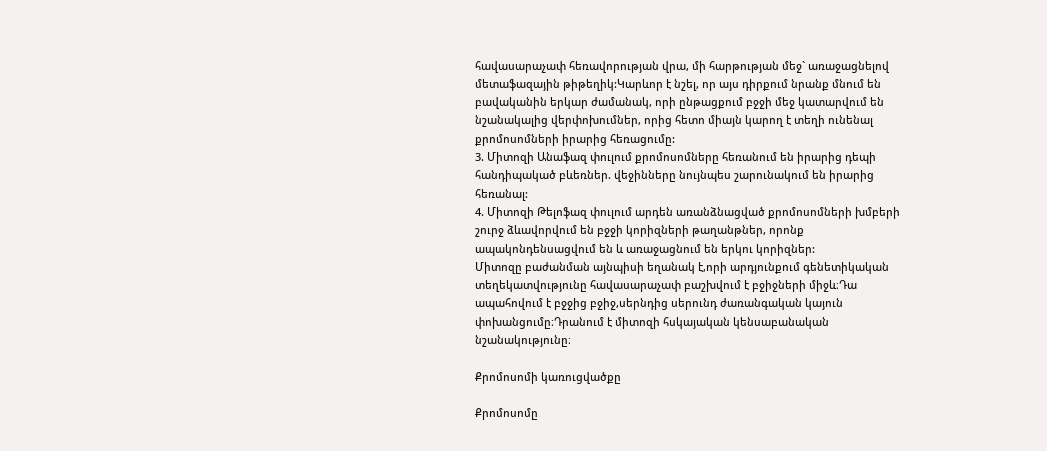հավասարաչափ հեռավորության վրա, մի հարթության մեջ` առաջացնելով մետաֆազային թիթեղիկ:Կարևոր է նշել, որ այս դիրքում նրանք մնում են բավականին երկար ժամանակ, որի ընթացքում բջջի մեջ կատարվում են նշանակալից վերփոխումներ, որից հետո միայն կարող է տեղի ունենալ քրոմոսոմների իրարից հեռացումը:
3. Միտոզի Անաֆազ փուլում քրոմոսոմները հեռանում են իրարից դեպի հանդիպակած բևեռներ. վեջինները նույնպես շարունակում են իրարից հեռանալ:
4. Միտոզի Թելոֆազ փուլում արդեն առանձնացված քրոմոսոմների խմբերի շուրջ ձևավորվում են բջջի կորիզների թաղանթներ, որոնք ապակոնդենսացվում են և առաջացնում են երկու կորիզներ:
Միտոզը բաժանման այնպիսի եղանակ է,որի արդյունքում գենետիկական տեղեկատվությունը հավասարաչափ բաշխվում է բջիջների միջև։Դա ապահովում է բջջից բջիջ,սերնդից սերունդ ժառանգական կայուն փոխանցումը։Դրանում է միտոզի հսկայական կենսաբանական նշանակությունը։

Քրոմոսոմի կառուցվածքը

Քրոմոսոմը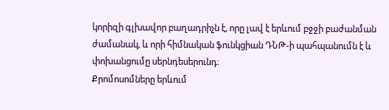կորիզի գլխավոր բաղադրիչն է, որը լավ է երևում բջջի բաժանման ժամանակ, և որի հիմնական ֆունկցիան ԴՆԹ-ի պահպանումն է և փոխանցումը սերնդեսերունդ։
Քրոմոսոմները երևում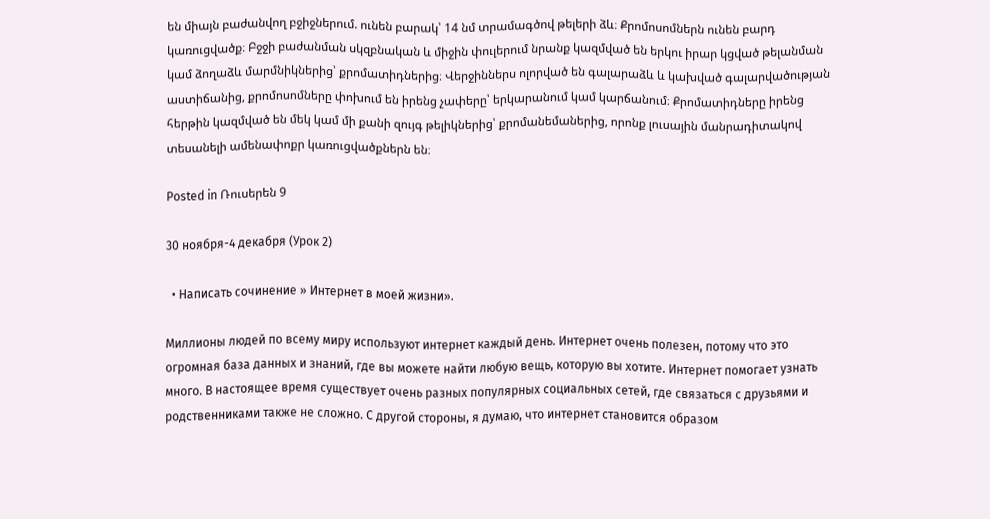են միայն բաժանվող բջիջներում. ունեն բարակ՝ 14 նմ տրամագծով թելերի ձև։ Քրոմոսոմներն ունեն բարդ կառուցվածք։ Բջջի բաժանման սկզբնական և միջին փուլերում նրանք կազմված են երկու իրար կցված թելանման կամ ձողաձև մարմնիկներից՝ քրոմատիդներից։ Վերջիններս ոլորված են գալարաձև և կախված գալարվածության աստիճանից, քրոմոսոմները փոխում են իրենց չափերը՝ երկարանում կամ կարճանում։ Քրոմատիդները իրենց հերթին կազմված են մեկ կամ մի քանի զույգ թելիկներից՝ քրոմանեմաներից, որոնք լուսային մանրադիտակով տեսանելի ամենափոքր կառուցվածքներն են։

Posted in Ռուսերեն 9

30 ноября-4 декабря (Урок 2)

  • Написать сочинение » Интернет в моей жизни».

Миллионы людей по всему миру используют интернет каждый день. Интернет очень полезен, потому что это огромная база данных и знаний, где вы можете найти любую вещь, которую вы хотите. Интернет помогает узнать много. В настоящее время существует очень разных популярных социальных сетей, где связаться с друзьями и родственниками также не сложно. С другой стороны, я думаю, что интернет становится образом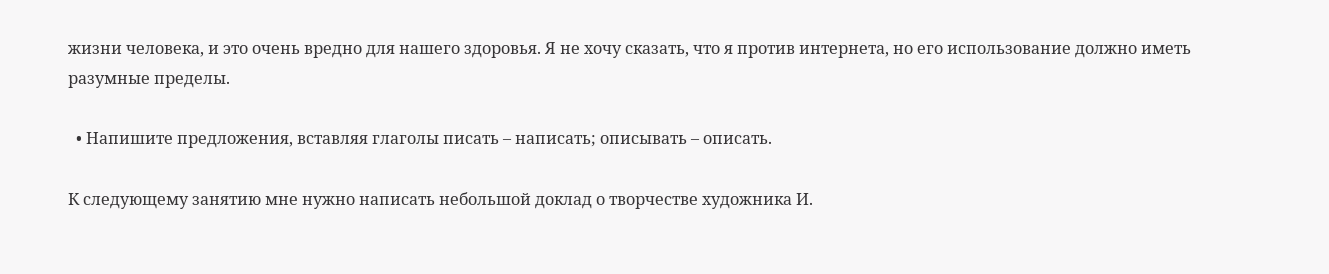жизни человека, и это очень вредно для нашего здоровья. Я не хочу сказать, что я против интернета, но его использование должно иметь разумные пределы.

  • Напишите предложения, вставляя глаголы писать – написать; описывать – описать.

К следующему занятию мне нужно написать небольшой доклад о творчестве художника И.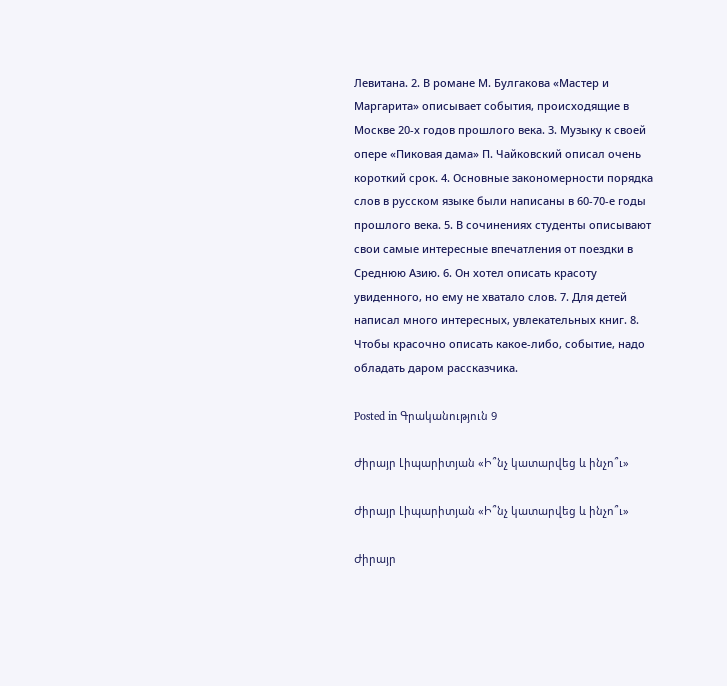Левитана. 2. В романе М. Булгакова «Мастер и Маргарита» описывает события, происходящие в Москве 20-х годов прошлого века. 3. Музыку к своей опере «Пиковая дама» П. Чайковский описал очень короткий срок. 4. Основные закономерности порядка слов в русском языке были написаны в 60-70-е годы прошлого века. 5. В сочинениях студенты описывают свои самые интересные впечатления от поездки в Среднюю Азию. 6. Он хотел описать красоту увиденного, но ему не хватало слов. 7. Для детей написал много интересных, увлекательных книг. 8. Чтобы красочно описать какое-либо, событие, надо обладать даром рассказчика.

Posted in Գրականություն 9

Ժիրայր Լիպարիտյան «Ի՞նչ կատարվեց և ինչո՞ւ»

Ժիրայր Լիպարիտյան «Ի՞նչ կատարվեց և ինչո՞ւ»

Ժիրայր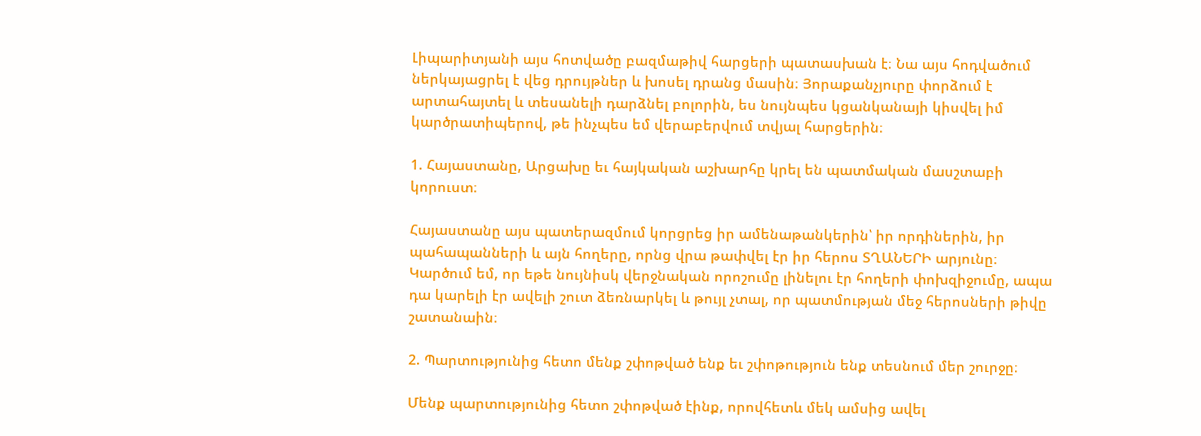Լիպարիտյանի այս հոտվածը բազմաթիվ հարցերի պատասխան է։ Նա այս հոդվածում ներկայացրել է վեց դրույթներ և խոսել դրանց մասին։ Յորաքանչյուրը փորձում է արտահայտել և տեսանելի դարձնել բոլորին, ես նույնպես կցանկանայի կիսվել իմ կարծրատիպերով, թե ինչպես եմ վերաբերվում տվյալ հարցերին։

1. Հայաստանը, Արցախը եւ հայկական աշխարհը կրել են պատմական մասշտաբի կորուստ։

Հայաստանը այս պատերազմում կորցրեց իր ամենաթանկերին՝ իր որդիներին, իր պահապանների և այն հողերը, որնց վրա թափվել էր իր հերոս ՏՂԱՆԵՐԻ արյունը։ Կարծում եմ, որ եթե նույնիսկ վերջնական որոշումը լինելու էր հողերի փոխզիջումը, ապա դա կարելի էր ավելի շուտ ձեռնարկել և թույլ չտալ, որ պատմության մեջ հերոսների թիվը շատանաին։

2. Պարտությունից հետո մենք շփոթված ենք եւ շփոթություն ենք տեսնում մեր շուրջը։

Մենք պարտությունից հետո շփոթված էինք, որովհետև մեկ ամսից ավել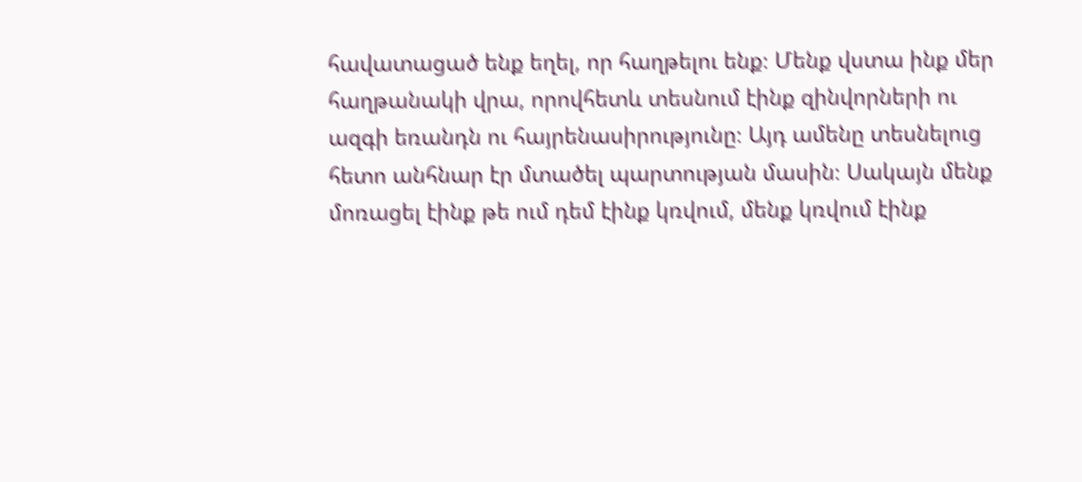հավատացած ենք եղել, որ հաղթելու ենք։ Մենք վստա ինք մեր հաղթանակի վրա, որովհետև տեսնում էինք զինվորների ու ազգի եռանդն ու հայրենասիրությունը։ Այդ ամենը տեսնելուց հետո անհնար էր մտածել պարտության մասին։ Սակայն մենք մոռացել էինք թե ում դեմ էինք կռվում, մենք կռվում էինք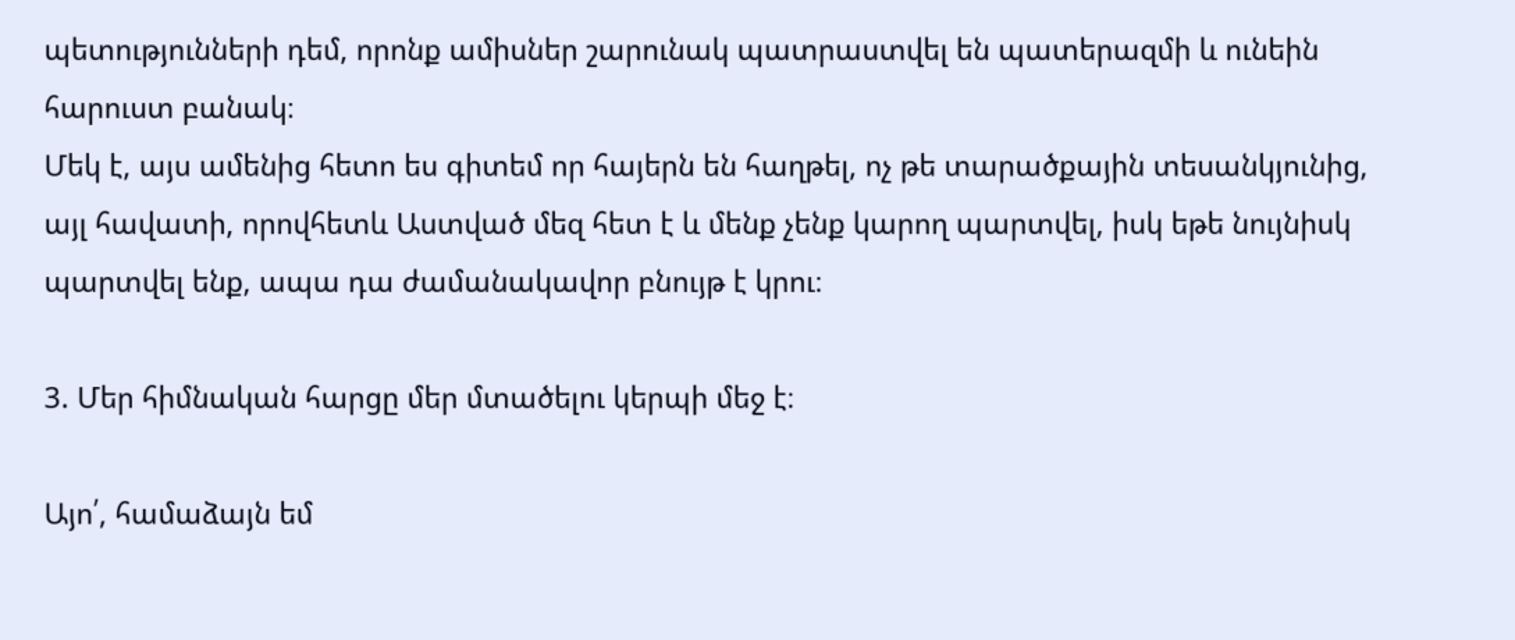պետությունների դեմ, որոնք ամիսներ շարունակ պատրաստվել են պատերազմի և ունեին հարուստ բանակ։
Մեկ է, այս ամենից հետո ես գիտեմ որ հայերն են հաղթել, ոչ թե տարածքային տեսանկյունից, այլ հավատի, որովհետև Աստված մեզ հետ է և մենք չենք կարող պարտվել, իսկ եթե նույնիսկ պարտվել ենք, ապա դա ժամանակավոր բնույթ է կրու։

3. Մեր հիմնական հարցը մեր մտածելու կերպի մեջ է։

Այո՛, համաձայն եմ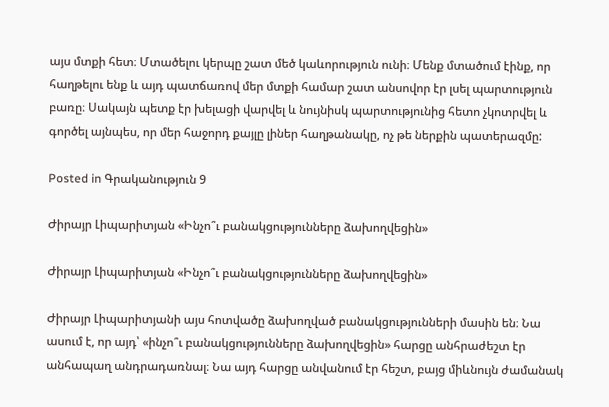այս մտքի հետ։ Մտածելու կերպը շատ մեծ կաևորություն ունի։ Մենք մտածում էինք, որ հաղթելու ենք և այդ պատճառով մեր մտքի համար շատ անսովոր էր լսել պարտություն բառը։ Սակայն պետք էր խելացի վարվել և նույնիսկ պարտությունից հետո չկոտրվել և գործել այնպես, որ մեր հաջորդ քայլը լիներ հաղթանակը, ոչ թե ներքին պատերազմը:

Posted in Գրականություն 9

Ժիրայր Լիպարիտյան «Ինչո՞ւ բանակցությունները ձախողվեցին»

Ժիրայր Լիպարիտյան «Ինչո՞ւ բանակցությունները ձախողվեցին»

Ժիրայր Լիպարիտյանի այս հոտվածը ձախողված բանակցությունների մասին են։ Նա ասում է, որ այդ՝ «ինչո՞ւ բանակցությունները ձախողվեցին» հարցը անհրաժեշտ էր անհապաղ անդրադառնալ։ Նա այդ հարցը անվանում էր հեշտ, բայց միևնույն ժամանակ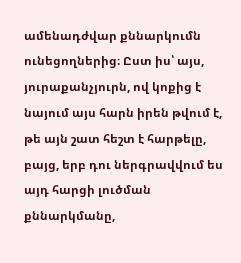ամենադժվար քննարկումն ունեցողներից։ Ըստ իս՝ այս, յուրաքանչյուրն, ով կոքից է նայում այս հարն իրեն թվում է, թե այն շատ հեշտ է հարթելը, բայց, երբ դու ներգրավվում ես այդ հարցի լուծման քննարկմանը,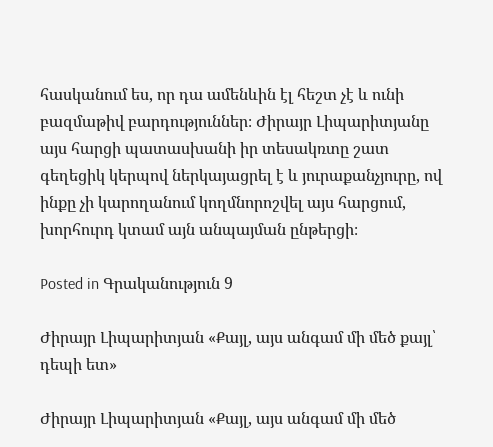հասկանում ես, որ դա ամենևին էլ հեշտ չէ և ունի բազմաթիվ բարդություններ։ Ժիրայր Լիպարիտյանը այս հարցի պատասխանի իր տեսակռտը շատ գեղեցիկ կերպով ներկայացրել է և յուրաքանչյուրը, ով ինքը չի կարողանում կողմնորոշվել այս հարցում, խորհուրդ կտամ այն անպայման ընթերցի։

Posted in Գրականություն 9

Ժիրայր Լիպարիտյան «Քայլ, այս անգամ մի մեծ քայլ՝ դեպի ետ»

Ժիրայր Լիպարիտյան «Քայլ, այս անգամ մի մեծ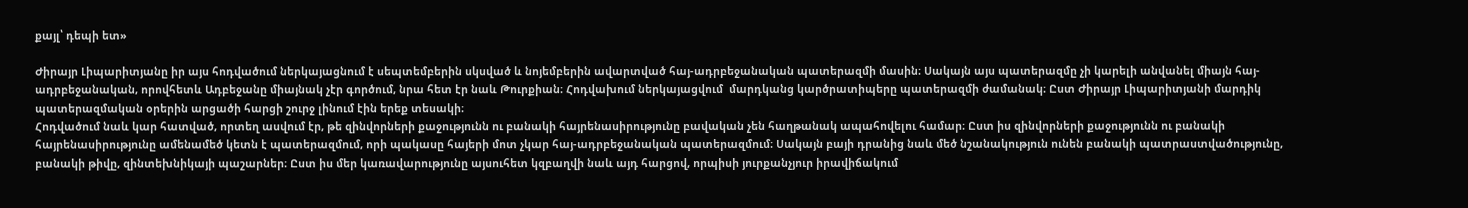քայլ՝ դեպի ետ»

Ժիրայր Լիպարիտյանը իր այս հոդվածում ներկայացնում է սեպտեմբերին սկսված և նոյեմբերին ավարտված հայ-ադրբեջանական պատերազմի մասին։ Սակայն այս պատերազմը չի կարելի անվանել միայն հայ-ադրբեջանական, որովհետև Ադբեջանը միայնակ չէր գործում, նրա հետ էր նաև Թուրքիան։ Հոդվախում ներկայացվում  մարդկանց կարծրատիպերը պատերազմի ժամանակ։ Ըստ Ժիրայր Լիպարիտյանի մարդիկ պատերազմական օրերին արցածի հարցի շուրջ լինում էին երեք տեսակի։
Հոդվածում նաև կար հատված, որտեղ ասվում էր, թե զինվորների քաջությունն ու բանակի հայրենասիրությունը բավական չեն հաղթանակ ապահովելու համար։ Ըստ իս զինվորների քաջությունն ու բանակի հայրենասիրությունը ամենամեծ կետն է պատերազմում, որի պակասը հայերի մոտ չկար հայ-ադրբեջանական պատերազմում։ Սակայն բայի դրանից նաև մեծ նշանակություն ունեն բանակի պատրաստվածությունը, բանակի թիվը, զինտեխնիկայի պաշարներ։ Ըստ իս մեր կառավարությունը այսուհետ կզբաղվի նաև այդ հարցով, որպիսի յուրքանչյուր իրավիճակում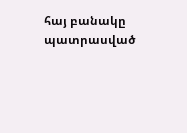հայ բանակը պատրասված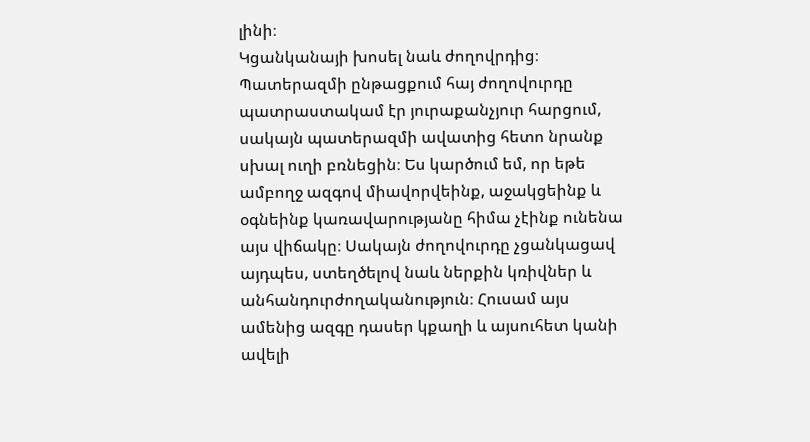լինի։
Կցանկանայի խոսել նաև ժողովրդից։ Պատերազմի ընթացքում հայ ժողովուրդը պատրաստակամ էր յուրաքանչյուր հարցում, սակայն պատերազմի ավատից հետո նրանք սխալ ուղի բռնեցին։ Ես կարծում եմ, որ եթե ամբողջ ազգով միավորվեինք, աջակցեինք և օգնեինք կառավարությանը հիմա չէինք ունենա այս վիճակը։ Սակայն ժողովուրդը չցանկացավ այդպես, ստեղծելով նաև ներքին կռիվներ և անհանդուրժողականություն։ Հուսամ այս ամենից ազգը դասեր կքաղի և այսուհետ կանի ավելի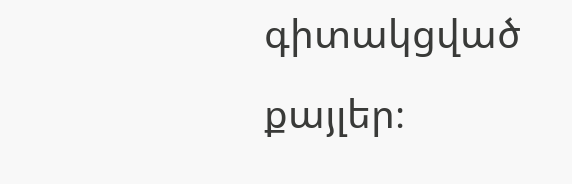գիտակցված քայլեր։